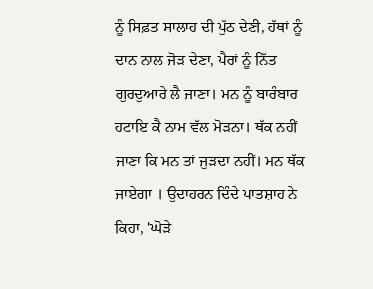ਨੂੰ ਸਿਫ਼ਤ ਸਾਲਾਹ ਦੀ ਪੁੱਠ ਦੇਣੀ, ਹੱਥਾਂ ਨੂੰ ਦਾਨ ਨਾਲ ਜੋੜ ਦੇਣਾ, ਪੈਰਾਂ ਨੂੰ ਨਿੱਤ ਗੁਰਦੁਆਰੇ ਲੈ ਜਾਣਾ। ਮਨ ਨੂੰ ਬਾਰੰਬਾਰ ਹਟਾਇ ਕੈ ਨਾਮ ਵੱਲ ਮੋੜਨਾ। ਥੱਕ ਨਹੀਂ ਜਾਣਾ ਕਿ ਮਨ ਤਾਂ ਜੁੜਦਾ ਨਹੀਂ। ਮਨ ਥੱਕ ਜਾਏਗਾ । ਉਦਾਹਰਨ ਦਿੰਦੇ ਪਾਤਸ਼ਾਹ ਨੇ ਕਿਹਾ, 'ਘੋੜੇ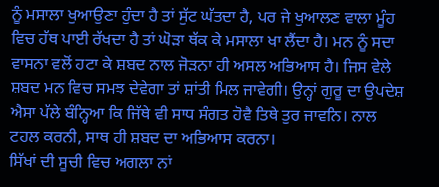ਨੂੰ ਮਸਾਲਾ ਖੁਆਉਣਾ ਹੁੰਦਾ ਹੈ ਤਾਂ ਸੁੱਟ ਘੱਤਦਾ ਹੈ, ਪਰ ਜੇ ਖੁਆਲਣ ਵਾਲਾ ਮੂੰਹ ਵਿਚ ਹੱਥ ਪਾਈ ਰੱਖਦਾ ਹੈ ਤਾਂ ਘੋੜਾ ਥੱਕ ਕੇ ਮਸਾਲਾ ਖਾ ਲੈਂਦਾ ਹੈ। ਮਨ ਨੂੰ ਸਦਾ ਵਾਸਨਾ ਵਲੋਂ ਹਟਾ ਕੇ ਸ਼ਬਦ ਨਾਲ ਜੋੜਨਾ ਹੀ ਅਸਲ ਅਭਿਆਸ ਹੈ। ਜਿਸ ਵੇਲੇ ਸ਼ਬਦ ਮਨ ਵਿਚ ਸਮਝ ਦੇਵੇਗਾ ਤਾਂ ਸ਼ਾਂਤੀ ਮਿਲ ਜਾਵੇਗੀ। ਉਨ੍ਹਾਂ ਗੁਰੂ ਦਾ ਉਪਦੇਸ਼ ਐਸਾ ਪੱਲੇ ਬੰਨ੍ਹਿਆ ਕਿ ਜਿੱਥੇ ਵੀ ਸਾਧ ਸੰਗਤ ਹੋਵੈ ਤਿਥੇ ਤੁਰ ਜਾਵਨਿ। ਨਾਲ ਟਹਲ ਕਰਨੀ, ਸਾਥ ਹੀ ਸ਼ਬਦ ਦਾ ਅਭਿਆਸ ਕਰਨਾ।
ਸਿੱਖਾਂ ਦੀ ਸੂਚੀ ਵਿਚ ਅਗਲਾ ਨਾਂ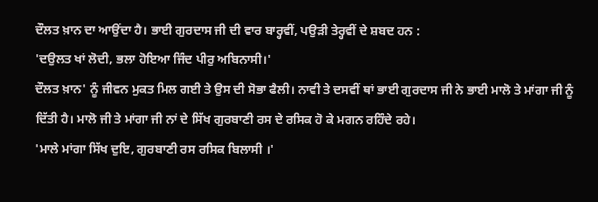ਦੌਲਤ ਖ਼ਾਨ ਦਾ ਆਉਂਦਾ ਹੈ। ਭਾਈ ਗੁਰਦਾਸ ਜੀ ਦੀ ਵਾਰ ਬਾਰ੍ਹਵੀਂ, ਪਉੜੀ ਤੇਰ੍ਹਵੀਂ ਦੇ ਸ਼ਬਦ ਹਨ :
'ਦਉਲਤ ਖਾਂ ਲੋਦੀ, ਭਲਾ ਹੋਇਆ ਜਿੰਦ ਪੀਰੁ ਅਬਿਨਾਸੀ।'
ਦੌਲਤ ਖ਼ਾਨ' ਨੂੰ ਜੀਵਨ ਮੁਕਤ ਮਿਲ ਗਈ ਤੇ ਉਸ ਦੀ ਸੋਭਾ ਫੈਲੀ। ਨਾਵੀ ਤੇ ਦਸਵੀਂ ਥਾਂ ਭਾਈ ਗੁਰਦਾਸ ਜੀ ਨੇ ਭਾਈ ਮਾਲੋ ਤੇ ਮਾਂਗਾ ਜੀ ਨੂੰ ਦਿੱਤੀ ਹੈ। ਮਾਲੋ ਜੀ ਤੇ ਮਾਂਗਾ ਜੀ ਨਾਂ ਦੇ ਸਿੱਖ ਗੁਰਬਾਣੀ ਰਸ ਦੇ ਰਸਿਕ ਹੋ ਕੇ ਮਗਨ ਰਹਿੰਦੇ ਰਹੇ।
'ਮਾਲੇ ਮਾਂਗਾ ਸਿੱਖ ਦੁਇ, ਗੁਰਬਾਣੀ ਰਸ ਰਸਿਕ ਬਿਲਾਸੀ ।'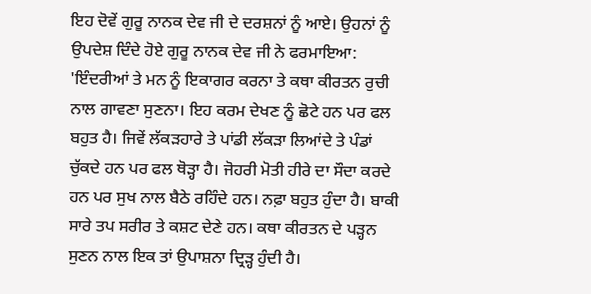ਇਹ ਦੋਵੇਂ ਗੁਰੂ ਨਾਨਕ ਦੇਵ ਜੀ ਦੇ ਦਰਸ਼ਨਾਂ ਨੂੰ ਆਏ। ਉਹਨਾਂ ਨੂੰ ਉਪਦੇਸ਼ ਦਿੰਦੇ ਹੋਏ ਗੁਰੂ ਨਾਨਕ ਦੇਵ ਜੀ ਨੇ ਫਰਮਾਇਆ: 'ਇੰਦਰੀਆਂ ਤੇ ਮਨ ਨੂੰ ਇਕਾਗਰ ਕਰਨਾ ਤੇ ਕਥਾ ਕੀਰਤਨ ਰੁਚੀ ਨਾਲ ਗਾਵਣਾ ਸੁਣਨਾ। ਇਹ ਕਰਮ ਦੇਖਣ ਨੂੰ ਛੋਟੇ ਹਨ ਪਰ ਫਲ ਬਹੁਤ ਹੈ। ਜਿਵੇਂ ਲੱਕੜਹਾਰੇ ਤੇ ਪਾਂਡੀ ਲੱਕੜਾ ਲਿਆਂਦੇ ਤੇ ਪੰਡਾਂ ਚੁੱਕਦੇ ਹਨ ਪਰ ਫਲ ਥੋੜ੍ਹਾ ਹੈ। ਜੋਹਰੀ ਮੋਤੀ ਹੀਰੇ ਦਾ ਸੌਦਾ ਕਰਦੇ ਹਨ ਪਰ ਸੁਖ ਨਾਲ ਬੈਠੇ ਰਹਿੰਦੇ ਹਨ। ਨਫ਼ਾ ਬਹੁਤ ਹੁੰਦਾ ਹੈ। ਬਾਕੀ ਸਾਰੇ ਤਪ ਸਰੀਰ ਤੇ ਕਸ਼ਟ ਦੇਣੇ ਹਨ। ਕਥਾ ਕੀਰਤਨ ਦੇ ਪੜ੍ਹਨ ਸੁਣਨ ਨਾਲ ਇਕ ਤਾਂ ਉਪਾਸ਼ਨਾ ਦ੍ਰਿੜ੍ਹ ਹੁੰਦੀ ਹੈ।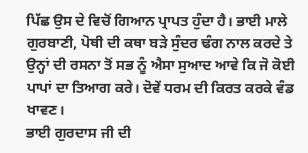ਪਿੱਛ ਉਸ ਦੇ ਵਿਚੋਂ ਗਿਆਨ ਪ੍ਰਾਪਤ ਹੁੰਦਾ ਹੈ। ਭਾਈ ਮਾਲੇ ਗੁਰਬਾਣੀ, ਪੋਥੀ ਦੀ ਕਥਾ ਬੜੇ ਸੁੰਦਰ ਢੰਗ ਨਾਲ ਕਰਦੇ ਤੇ ਉਨ੍ਹਾਂ ਦੀ ਰਸਨਾ ਤੋਂ ਸਭ ਨੂੰ ਐਸਾ ਸੁਆਦ ਆਵੇ ਕਿ ਜੋ ਕੋਈ ਪਾਪਾਂ ਦਾ ਤਿਆਗ ਕਰੇ। ਦੋਵੇਂ ਧਰਮ ਦੀ ਕਿਰਤ ਕਰਕੇ ਵੰਡ ਖਾਵਣ।
ਭਾਈ ਗੁਰਦਾਸ ਜੀ ਦੀ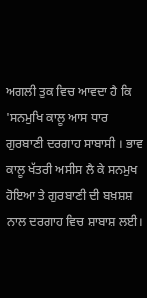ਅਗਲੀ ਤੁਕ ਵਿਚ ਆਵਦਾ ਹੈ ਕਿ 'ਸਨਮੁਖਿ ਕਾਲੂ ਆਸ ਧਾਰ ਗੁਰਬਾਣੀ ਦਰਗਾਹ ਸਾਬਾਸੀ । ਭਾਵ ਕਾਲੂ ਖੱਤਰੀ ਅਸੀਸ ਲੈ ਕੇ ਸਨਮੁਖ ਹੋਇਆ ਤੇ ਗੁਰਬਾਣੀ ਦੀ ਬਖ਼ਸ਼ਸ਼ ਨਾਲ ਦਰਗਾਹ ਵਿਚ ਸ਼ਾਬਾਸ਼ ਲਈ।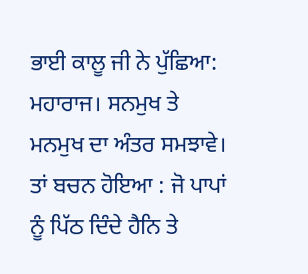ਭਾਈ ਕਾਲੂ ਜੀ ਨੇ ਪੁੱਛਿਆ: ਮਹਾਰਾਜ। ਸਨਮੁਖ ਤੇ ਮਨਮੁਖ ਦਾ ਅੰਤਰ ਸਮਝਾਵੇ। ਤਾਂ ਬਚਨ ਹੋਇਆ : ਜੋ ਪਾਪਾਂ ਨੂੰ ਪਿੱਠ ਦਿੰਦੇ ਹੈਨਿ ਤੇ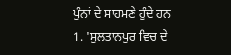ਪੁੰਨਾਂ ਦੇ ਸਾਹਮਣੇ ਹੁੰਦੇ ਹਨ
1. 'ਸੁਲਤਾਨਪੁਰ ਵਿਚ ਦੇ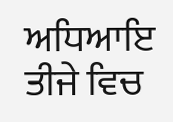ਅਧਿਆਇ ਤੀਜੇ ਵਿਚ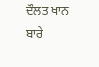ਦੌਲਤ ਖਾਨ ਬਾਰੇ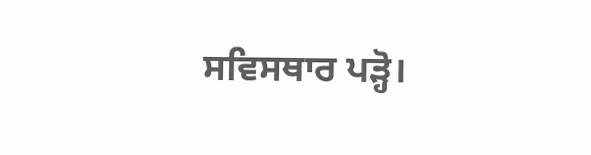ਸਵਿਸਥਾਰ ਪੜ੍ਹੋ।